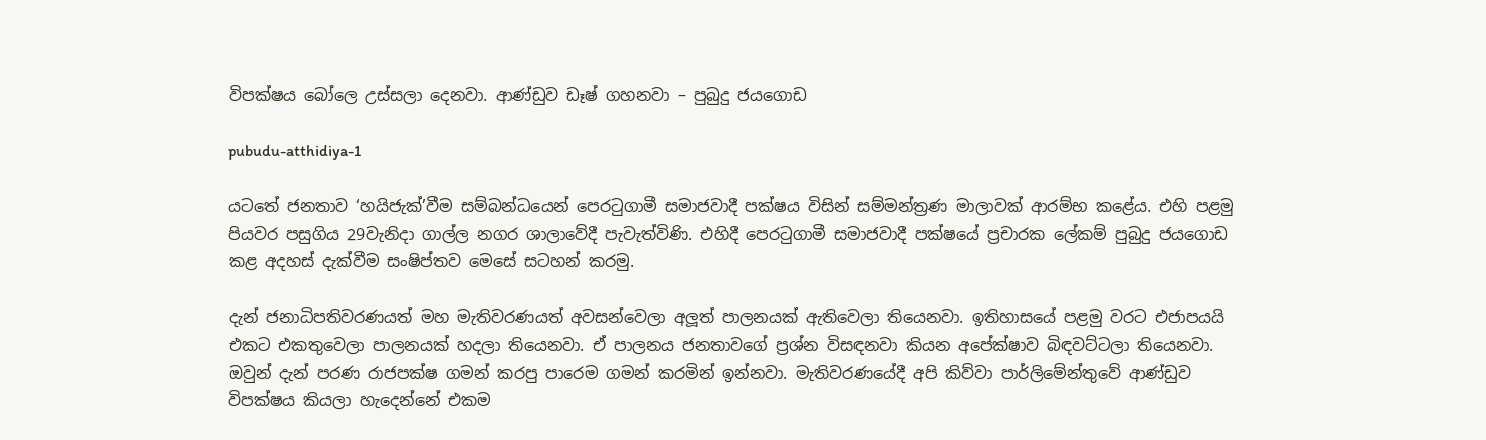විපක්ෂය බෝලෙ උස්සලා දෙනවා. ආණ්ඩුව ඩෑෂ් ගහනවා – පුබුදු ජයගොඩ

pubudu-atthidiya-1

යටතේ ජනතාව ‘හයිජැක්’වීම සම්බන්ධයෙන් පෙරටුගාමී සමාජවාදී පක්ෂය විසින් සම්මන්ත්‍රණ මාලාවක් ආරම්භ කළේය. එහි පළමු පියවර පසුගිය 29වැනිදා ගාල්ල නගර ශාලාවේදී පැවැත්විණි. එහිදී පෙරටුගාමී සමාජවාදී පක්ෂයේ ප්‍රචාරක ලේකම් පුබුදු ජයගොඩ කළ අදහස් දැක්වීම සංෂිප්තව මෙසේ සටහන් කරමු.

දැන් ජනාධිපතිවරණයත් මහ මැතිවරණයත් අවසන්වෙලා අලූත් පාලනයක් ඇතිවෙලා තියෙනවා. ඉතිහාසයේ පළමු වරට එජාපයයි එකට එකතුවෙලා පාලනයක් හදලා තියෙනවා. ඒ පාලනය ජනතාවගේ ප්‍රශ්න විසඳනවා කියන අපේක්ෂාව බිඳවට්ටලා තියෙනවා. ඔවුන් දැන් පරණ රාජපක්ෂ ගමන් කරපු පාරෙම ගමන් කරමින් ඉන්නවා. මැතිවරණයේදී අපි කිව්වා පාර්ලිමේන්තුවේ ආණ්ඩුව විපක්ෂය කියලා හැදෙන්නේ එකම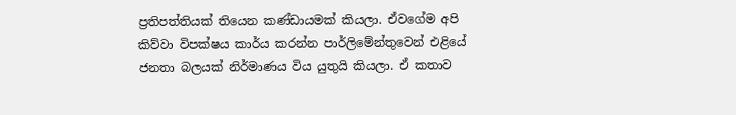ප්‍රතිපත්තියක් තියෙන කණ්ඩායමක් කියලා. ඒවගේම අපි කිව්වා විපක්ෂය කාර්ය කරන්න පාර්ලිමේන්තුවෙන් එළියේ ජනතා බලයක් නිර්මාණය විය යුතුයි කියලා. ඒ කතාව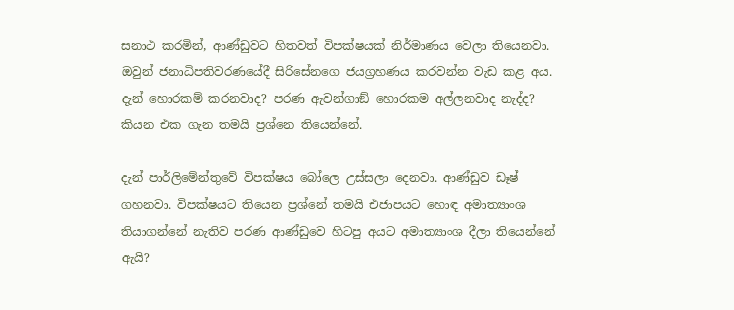සනාථ කරමින්, ආණ්ඩුවට හිතවත් විපක්ෂයක් නිර්මාණය වෙලා තියෙනවා. ඔවුන් ජනාධිපතිවරණයේදී සිරිසේනගෙ ජයග්‍රහණය කරවන්න වැඩ කළ අය.
දැන් හොරකම් කරනවාද? පරණ ඇවන්ගාඞ් හොරකම අල්ලනවාද නැද්ද? කියන එක ගැන තමයි ප්‍රශ්නෙ තියෙන්නේ.

දැන් පාර්ලිමේන්තුවේ විපක්ෂය බෝලෙ උස්සලා දෙනවා. ආණ්ඩුව ඩෑෂ් ගහනවා. විපක්ෂයට තියෙන ප්‍රශ්නේ තමයි එජාපයට හොඳ අමාත්‍යාංශ තියාගන්නේ නැතිව පරණ ආණ්ඩුවෙ හිටපු අයට අමාත්‍යාංශ දීලා තියෙන්නේ ඇයි?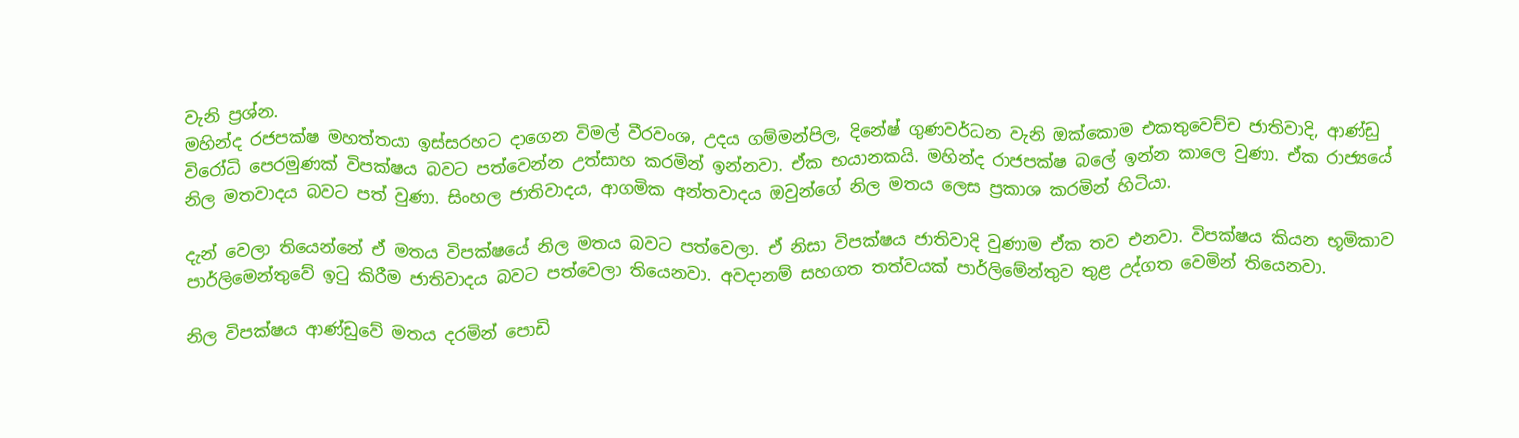වැනි ප්‍රශ්න.
මහින්ද රජපක්ෂ මහත්තයා ඉස්සරහට දාගෙන විමල් වීරවංශ, උදය ගම්මන්පිල, දිනේෂ් ගුණවර්ධන වැනි ඔක්කොම එකතුවෙච්ච ජාතිවාදි, ආණ්ඩු විරෝධි පෙරමුණක් විපක්ෂය බවට පත්වෙන්න උත්සාහ කරමින් ඉන්නවා. ඒක භයානකයි. මහින්ද රාජපක්ෂ බලේ ඉන්න කාලෙ වුණා. ඒක රාජ්‍යයේ නිල මතවාදය බවට පත් වුණා. සිංහල ජාතිවාදය, ආගමික අන්තවාදය ඔවුන්ගේ නිල මතය ලෙස ප්‍රකාශ කරමින් හිටියා.

දැන් වෙලා තියෙන්නේ ඒ මතය විපක්ෂයේ නිල මතය බවට පත්වෙලා. ඒ නිසා විපක්ෂය ජාතිවාදි වුණාම ඒක තව එනවා. විපක්ෂය කියන භූමිකාව පාර්ලිමෙන්තුවේ ඉටු කිරීම ජාතිවාදය බවට පත්වෙලා තියෙනවා. අවදානම් සහගත තත්වයක් පාර්ලිමේන්තුව තුළ උද්ගත වෙමින් තියෙනවා.

නිල විපක්ෂය ආණ්ඩුවේ මතය දරමින් පොඩි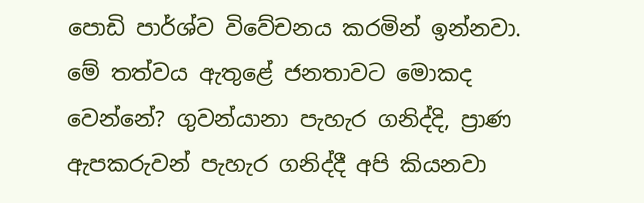පොඩි පාර්ශ්ව විවේචනය කරමින් ඉන්නවා.
මේ තත්වය ඇතුළේ ජනතාවට මොකද වෙන්නේ? ගුවන්යානා පැහැර ගනිද්දි, ප්‍රාණ ඇපකරුවන් පැහැර ගනිද්දී අපි කියනවා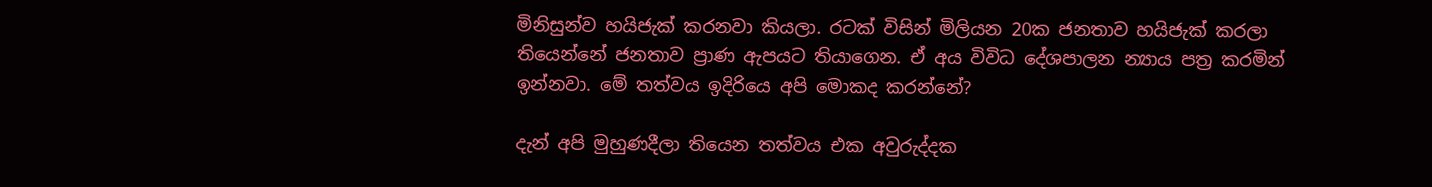මිනිසුන්ව හයිජැක් කරනවා කියලා. රටක් විසින් මිලියන 20ක ජනතාව හයිජැක් කරලා තියෙන්නේ ජනතාව ප්‍රාණ ඇපයට තියාගෙන. ඒ අය විවිධ දේශපාලන න්‍යාය පත්‍ර කරමින් ඉන්නවා. මේ තත්වය ඉදිරියෙ අපි මොකද කරන්නේ?

දැන් අපි මුහුණදීලා තියෙන තත්වය එක අවුරුද්දක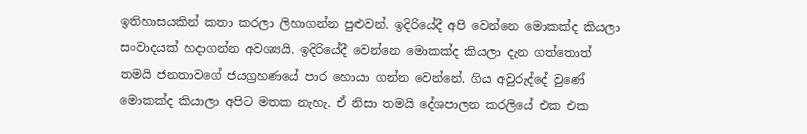ඉතිහාසයකින් කතා කරලා ලිහාගන්න පුළුවන්. ඉදිරියේදී අපි වෙන්නෙ මොකක්ද කියලා සංවාදයක් හදාගන්න අවශ්‍යයි. ඉදිරියේදී වෙන්නෙ මොකක්ද කියලා දැන ගත්තොත් තමයි ජනතාවගේ ජයග්‍රහණයේ පාර හොයා ගන්න වෙන්නේ. ගිය අවුරුද්දේ වුණේ මොකක්ද කියාලා අපිට මතක නැහැ. ඒ නිසා තමයි දේශපාලන කරලියේ එක එක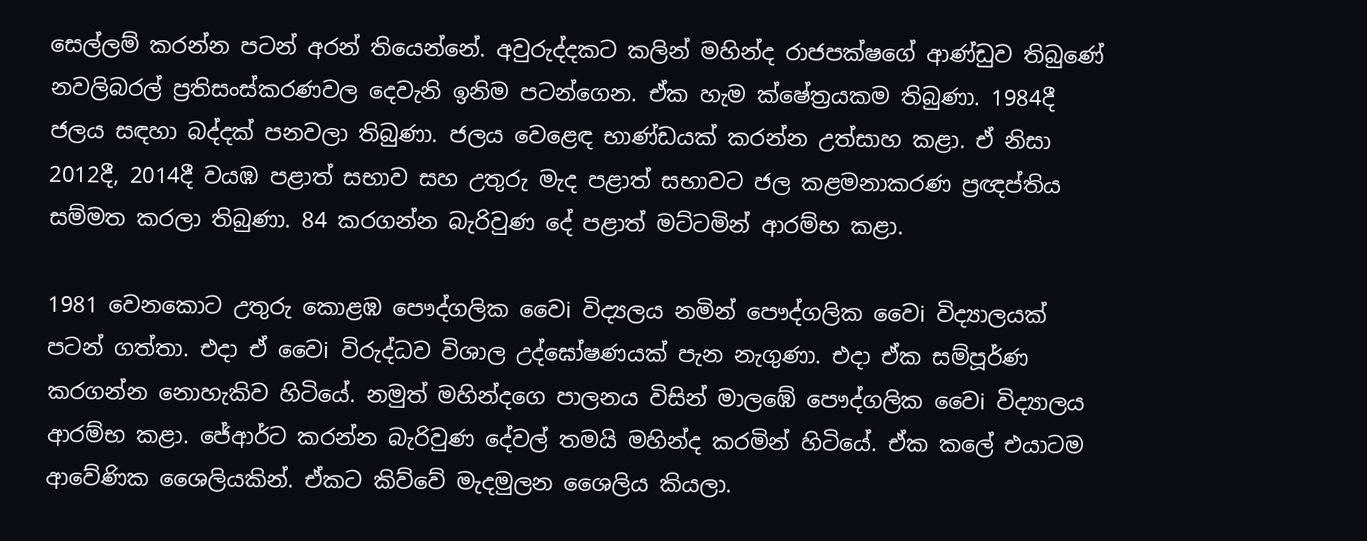සෙල්ලම් කරන්න පටන් අරන් තියෙන්නේ. අවුරුද්දකට කලින් මහින්ද රාජපක්ෂගේ ආණ්ඩුව තිබුණේ නවලිබරල් ප්‍රතිසංස්කරණවල දෙවැනි ඉනිම පටන්ගෙන. ඒක හැම ක්ෂේත්‍රයකම තිබුණා. 1984දී ජලය සඳහා බද්දක් පනවලා තිබුණා. ජලය වෙළෙඳ භාණ්ඩයක් කරන්න උත්සාහ කළා. ඒ නිසා 2012දී, 2014දී වයඹ පළාත් සභාව සහ උතුරු මැද පළාත් සභාවට ජල කළමනාකරණ ප්‍රඥප්තිය සම්මත කරලා තිබුණා. 84 කරගන්න බැරිවුණ දේ පළාත් මට්ටමින් ආරම්භ කළා.

1981 වෙනකොට උතුරු කොළඹ පෞද්ගලික වෛi විද්‍යලය නමින් පෞද්ගලික වෛi විද්‍යාලයක් පටන් ගත්තා. එදා ඒ වෛi විරුද්ධව විශාල උද්ඝෝෂණයක් පැන නැගුණා. එදා ඒක සම්පූර්ණ කරගන්න නොහැකිව හිටියේ. නමුත් මහින්දගෙ පාලනය විසින් මාලඹේ පෞද්ගලික වෛi විද්‍යාලය ආරම්භ කළා. ජේආර්ට කරන්න බැරිවුණ දේවල් තමයි මහින්ද කරමින් හිටියේ. ඒක කලේ එයාටම ආවේණික ශෛලියකින්. ඒකට කිව්වේ මැදමුලන ශෛලිය කියලා.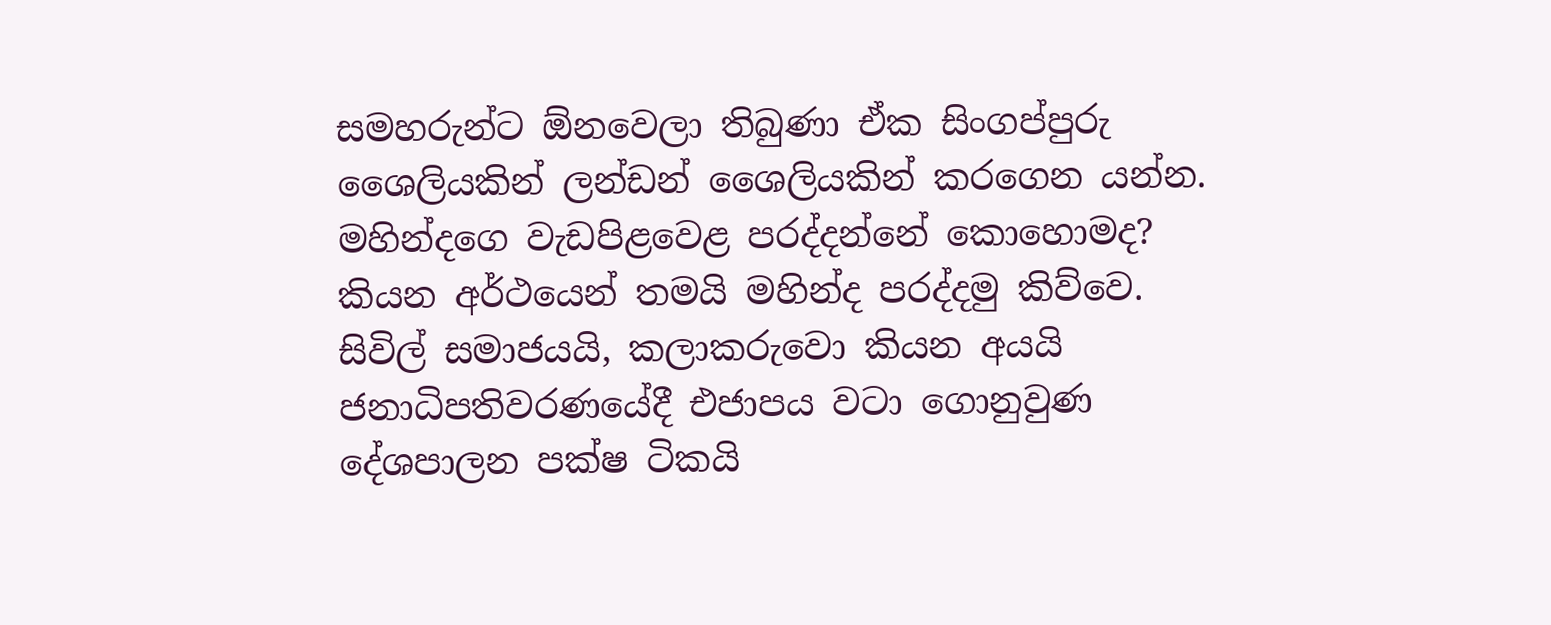සමහරුන්ට ඕනවෙලා තිබුණා ඒක සිංගප්පුරු ශෛලියකින් ලන්ඩන් ශෛලියකින් කරගෙන යන්න. මහින්දගෙ වැඩපිළවෙළ පරද්දන්නේ කොහොමද? කියන අර්ථයෙන් තමයි මහින්ද පරද්දමු කිව්වෙ. සිවිල් සමාජයයි, කලාකරුවො කියන අයයි ජනාධිපතිවරණයේදී එජාපය වටා ගොනුවුණ දේශපාලන පක්ෂ ටිකයි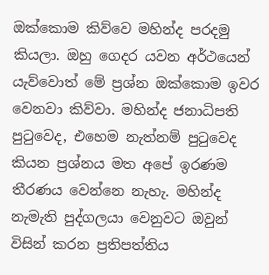ඔක්කොම කිව්වෙ මහින්ද පරදමු කියලා. ඔහු ගෙදර යවන අර්ථයෙන් යැව්වොත් මේ ප්‍රශ්න ඔක්කොම ඉවර වෙනවා කිව්වා. මහින්ද ජනාධිපති පුටුවෙද, එහෙම නැත්නම් පුටුවෙද කියන ප්‍රශ්නය මත අපේ ඉරණම තීරණය වෙන්නෙ නැහැ. මහින්ද නැමැති පුද්ගලයා වෙනුවට ඔවුන් විසින් කරන ප්‍රතිපත්තිය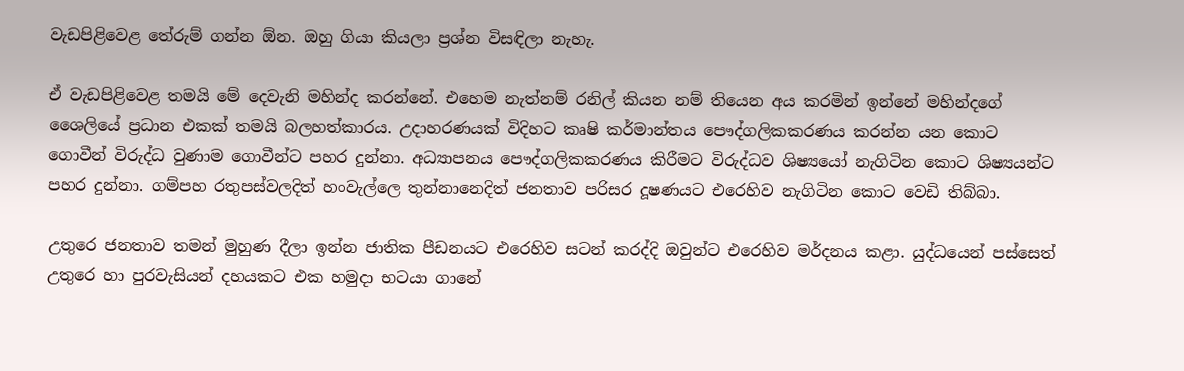වැඩපිළිවෙළ තේරුම් ගන්න ඕන. ඔහු ගියා කියලා ප්‍රශ්න විසඳිලා නැහැ.

ඒ වැඩපිළිවෙළ තමයි මේ දෙවැනි මහින්ද කරන්නේ. එහෙම නැත්නම් රනිල් කියන නම් තියෙන අය කරමින් ඉන්නේ මහින්දගේ ශෛලියේ ප්‍රධාන එකක් තමයි බලහත්කාරය. උදාහරණයක් විදිහට කෘෂි කර්මාන්තය පෞද්ගලිකකරණය කරන්න යන කොට ගොවීන් විරුද්ධ වුණාම ගොවීන්ට පහර දුන්නා. අධ්‍යාපනය පෞද්ගලිකකරණය කිරීමට විරුද්ධව ශිෂ්‍යයෝ නැගිටින කොට ශිෂ්‍යයන්ට පහර දුන්නා. ගම්පහ රතුපස්වලදිත් හංවැල්ලෙ තුන්නානෙදිත් ජනතාව පරිසර දූෂණයට එරෙහිව නැගිටින කොට වෙඩි තිබ්බා.

උතුරෙ ජනතාව තමන් මුහුණ දීලා ඉන්න ජාතික පීඩනයට එරෙහිව සටන් කරද්දි ඔවුන්ට එරෙහිව මර්දනය කළා. යුද්ධයෙන් පස්සෙත් උතුරෙ හා පුරවැසියන් දහයකට එක හමුදා භටයා ගානේ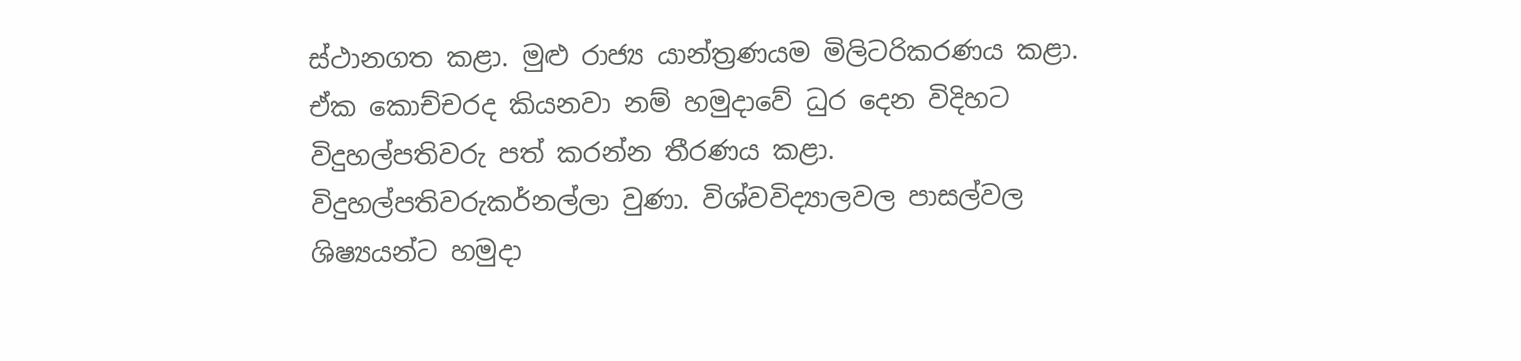ස්ථානගත කළා. මුළු රාජ්‍ය යාන්ත්‍රණයම මිලිටරිකරණය කළා. ඒක කොච්චරද කියනවා නම් හමුදාවේ ධුර දෙන විදිහට විදුහල්පතිවරු පත් කරන්න තීරණය කළා. විදුහල්පතිවරුකර්නල්ලා වුණා. විශ්වවිද්‍යාලවල පාසල්වල ශිෂ්‍යයන්ට හමුදා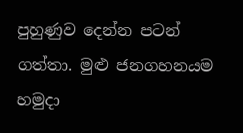පුහුණුව දෙන්න පටන් ගත්තා. මුළු ජනගහනයම හමුදා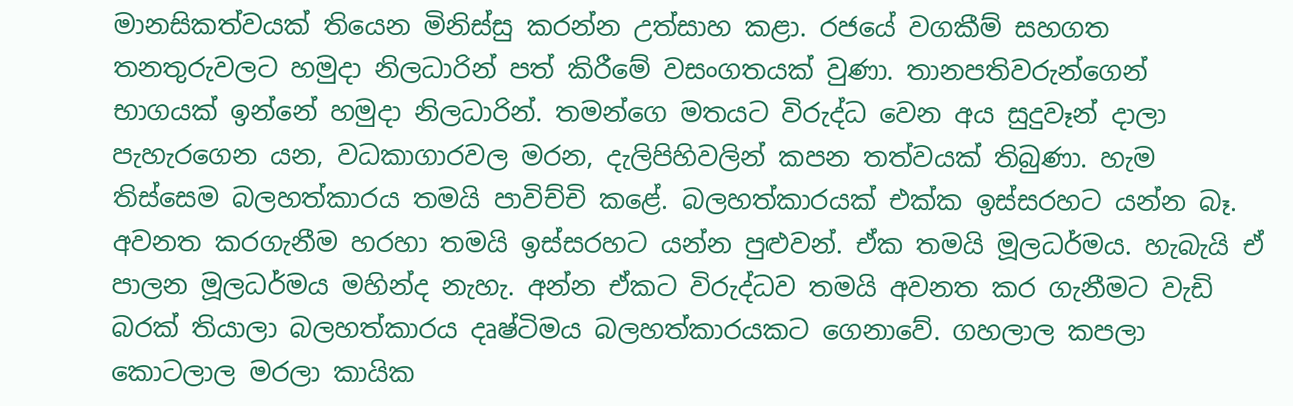මානසිකත්වයක් තියෙන මිනිස්සු කරන්න උත්සාහ කළා. රජයේ වගකීම් සහගත තනතුරුවලට හමුදා නිලධාරින් පත් කිරීමේ වසංගතයක් වුණා. තානපතිවරුන්ගෙන් භාගයක් ඉන්නේ හමුදා නිලධාරින්. තමන්ගෙ මතයට විරුද්ධ වෙන අය සුදුවෑන් දාලා පැහැරගෙන යන, වධකාගාරවල මරන, දැලිපිහිවලින් කපන තත්වයක් තිබුණා. හැම තිස්සෙම බලහත්කාරය තමයි පාවිච්චි කළේ. බලහත්කාරයක් එක්ක ඉස්සරහට යන්න බෑ. අවනත කරගැනීම හරහා තමයි ඉස්සරහට යන්න පුළුවන්. ඒක තමයි මූලධර්මය. හැබැයි ඒ පාලන මූලධර්මය මහින්ද නැහැ. අන්න ඒකට විරුද්ධව තමයි අවනත කර ගැනීමට වැඩි බරක් තියාලා බලහත්කාරය දෘෂ්ටිමය බලහත්කාරයකට ගෙනාවේ. ගහලාල කපලා කොටලාල මරලා කායික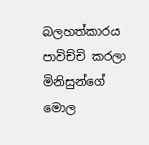බලහත්කාරය පාවිච්චි කරලා මිනිසුන්ගේ මොල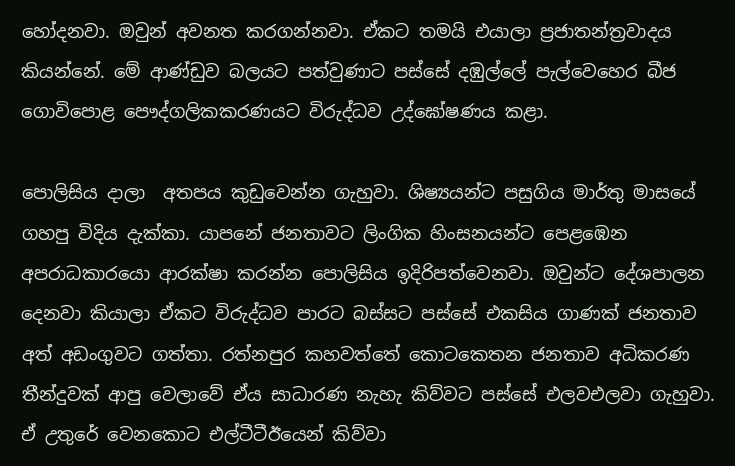හෝදනවා. ඔවුන් අවනත කරගන්නවා. ඒකට තමයි එයාලා ප්‍රජාතන්ත්‍රවාදය කියන්නේ. මේ ආණ්ඩුව බලයට පත්වුණාට පස්සේ දඹුල්ලේ පැල්වෙහෙර බීජ ගොවිපොළ පෞද්ගලිකකරණයට විරුද්ධව උද්ඝෝෂණය කළා.

පොලිසිය දාලා  අතපය කුඩුවෙන්න ගැහුවා. ශිෂ්‍යයන්ට පසුගිය මාර්තු මාසයේ ගහපු විදිය දැක්කා. යාපනේ ජනතාවට ලිංගික හිංසනයන්ට පෙළඹෙන අපරාධකාරයො ආරක්ෂා කරන්න පොලිසිය ඉදිරිපත්වෙනවා. ඔවුන්ට දේශපාලන දෙනවා කියාලා ඒකට විරුද්ධව පාරට බස්සට පස්සේ එකසිය ගාණක් ජනතාව අත් අඩංගුවට ගත්තා. රත්නපුර කහවත්තේ කොටකෙතන ජනතාව අධිකරණ තීන්දුවක් ආපු වෙලාවේ ඒය සාධාරණ නැහැ කිව්වට පස්සේ එලවඑලවා ගැහුවා. ඒ උතුරේ වෙනකොට එල්ටීටීඊයෙන් කිව්වා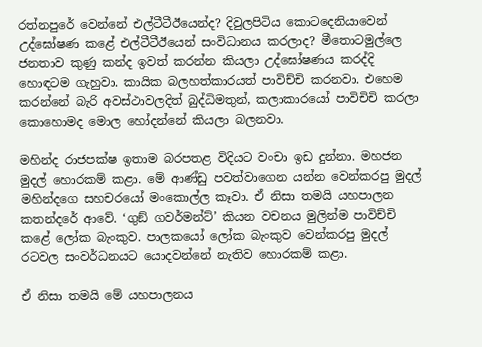රත්නපුරේ වෙන්නේ එල්ටීටීඊයෙන්ද? දිවුලපිටිය කොටදෙනියාවෙන් උද්ඝෝෂණ කළේ එල්ටීටීඊයෙන් සංවිධානය කරලාද? මීතොටමුල්ලෙ ජනතාව කුණු කන්ද ඉවත් කරන්න කියලා උද්ඝෝෂණය කරද්දි හොඳටම ගැහුවා. කායික බලහත්කාරයත් පාවිච්චි කරනවා. එහෙම කරන්නේ බැරි අවස්ථාවලදිත් බුද්ධිමතුන්, කලාකාරයෝ පාවිචිචි කරලා කොහොමද මොල හෝදන්නේ කියලා බලනවා.

මහින්ද රාජපක්ෂ ඉතාම බරපතළ විදියට වංචා ඉඩ දුන්නා. මහජන මුදල් හොරකම් කළා. මේ ආණ්ඩු පවත්වාගෙන යන්න වෙන්කරපු මුදල් මහින්දගෙ සහචරයෝ මංකොල්ල කෑවා. ඒ නිසා තමයි යහපාලන කතන්දරේ ආවේ. ‘ගුඞ් ගවර්මන්ට්’ කියන වචනය මුලින්ම පාවිච්චි කළේ ලෝක බැංකුව. පාලකයෝ ලෝක බැංකුව වෙන්කරපු මුදල් රටවල සංවර්ධනයට යොදවන්නේ නැතිව හොරකම් කළා.

ඒ නිසා තමයි මේ යහපාලනය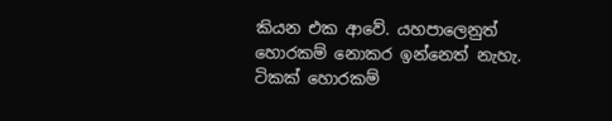කියන එක ආවේ. යහපාලෙනුත් හොරකම් නොකර ඉන්නෙත් නැහැ. ටිකක් හොරකම්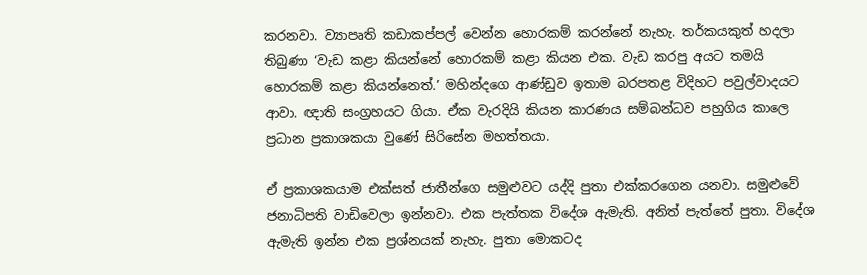කරනවා. ව්‍යාපෘති කඩාකප්පල් වෙන්න හොරකම් කරන්නේ නැහැ. තර්කයකුත් හදලා තිබුණා ‘වැඩ කළා කියන්නේ හොරකම් කළා කියන එක. වැඩ කරපු අයට තමයි හොරකම් කළා කියන්නෙත්.’ මහින්දගෙ ආණ්ඩුව ඉතාම බරපතළ විදිහට පවුල්වාදයට ආවා. ඥාති සංග්‍රහයට ගියා. ඒක වැරදියි කියන කාරණය සම්බන්ධව පහුගිය කාලෙ ප්‍රධාන ප්‍රකාශකයා වුණේ සිරිසේන මහත්තයා.

ඒ ප්‍රකාශකයාම එක්සත් ජාතීන්ගෙ සමුළුවට යද්දි පුතා එක්කරගෙන යනවා. සමුළුවේ ජනාධිපති වාඩිවෙලා ඉන්නවා. එක පැත්තක විදේශ ඇමැති. අනිත් පැත්තේ පුතා. විදේශ ඇමැති ඉන්න එක ප්‍රශ්නයක් නැහැ. පුතා මොකටද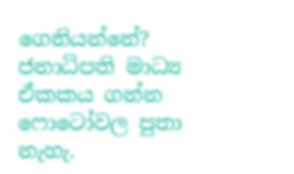ගෙනියන්නේ? ජනාධිපති මාධ්‍ය ඒකකය ගන්න ෆොටෝවල පුතා නැහැ.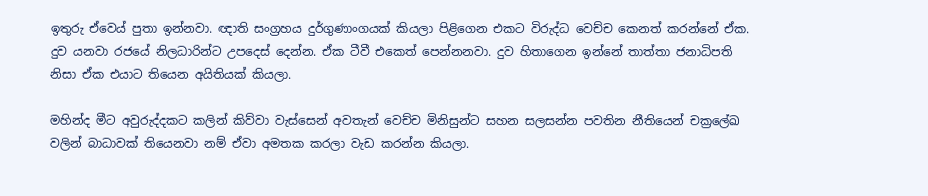ඉතුරු ඒවෙය් පුතා ඉන්නවා. ඥාති සංග්‍රහය දුර්ගුණාංගයක් කියලා පිළිගෙන එකට විරුද්ධ වෙච්ච කෙනත් කරන්නේ ඒක. දුව යනවා රජයේ නිලධාරින්ට උපදෙස් දෙන්න. ඒක ටීවී එකෙත් පෙන්නනවා. දුව හිතාගෙන ඉන්නේ තාත්තා ජනාධිපති නිසා ඒක එයාට තියෙන අයිතියක් කියලා.

මහින්ද මීට අවුරුද්දකට කලින් කිව්වා වැස්සෙන් අවතැන් වෙච්ච මිනිසුන්ට සහන සලසන්න පවතින නීතියෙන් චක්‍රලේඛ වලින් බාධාවක් තියෙනවා නම් ඒවා අමතක කරලා වැඩ කරන්න කියලා.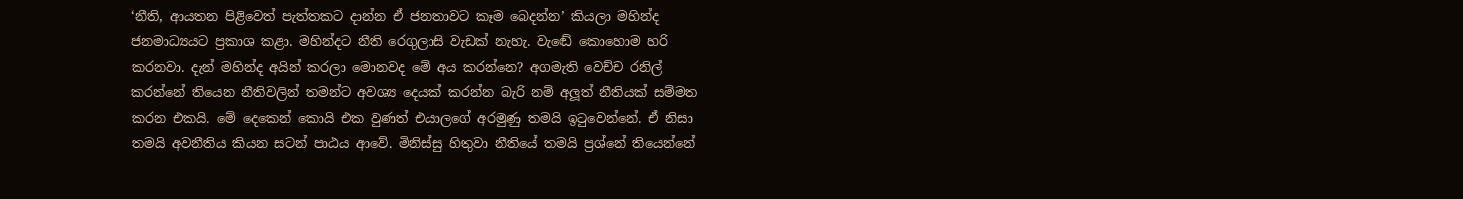‘නීති, ආයතන පිළිවෙත් පැත්තකට දාන්න ඒ ජනතාවට කෑම බෙදන්න’ කියලා මහින්ද ජනමාධ්‍යයට ප්‍රකාශ කළා. මහින්දට නීති රෙගුලාසි වැඩක් නැහැ. වැඬේ කොහොම හරි කරනවා. දැන් මහින්ද අයින් කරලා මොනවද මේ අය කරන්නෙ? අගමැති වෙච්ච රනිල් කරන්නේ තියෙන නීතිවලින් තමන්ට අවශ්‍ය දෙයක් කරන්න බැරි නම් අලූත් නීතියක් සම්මත කරන එකයි. මේ දෙකෙන් කොයි එක වුණත් එයාලගේ අරමුණු තමයි ඉටුවෙන්නේ. ඒ නිසා තමයි අවනීතිය කියන සටන් පාඨය ආවේ. මිනිස්සු හිතුවා නීතියේ තමයි ප්‍රශ්නේ තියෙන්නේ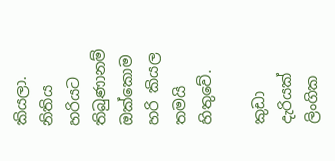කියලා. නිතිය හරියට තිබුණානම් ඔක්කොම හරි කියල තමයි හිතුවේ.

කුඩා දැරියක් ලිංගික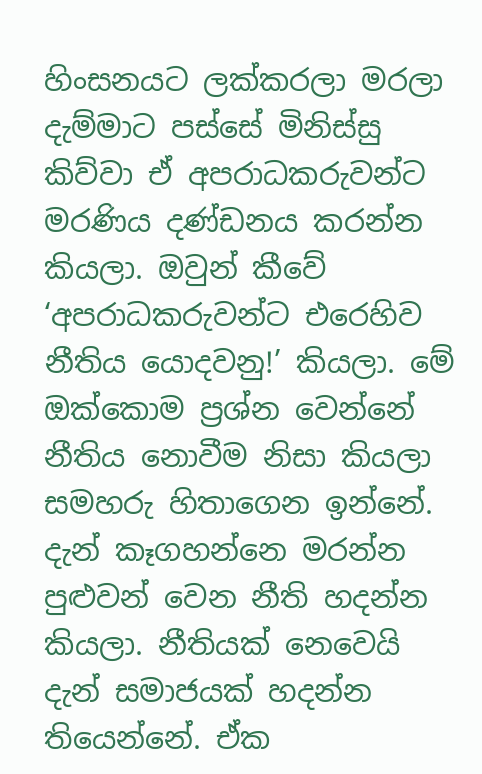හිංසනයට ලක්කරලා මරලා දැම්මාට පස්සේ මිනිස්සු කිව්වා ඒ අපරාධකරුවන්ට මරණිය දණ්ඩනය කරන්න කියලා. ඔවුන් කීවේ ‘අපරාධකරුවන්ට එරෙහිව නීතිය යොදවනු!’ කියලා. මේ ඔක්කොම ප්‍රශ්න වෙන්නේ නීතිය නොවීම නිසා කියලා සමහරු හිතාගෙන ඉන්නේ.
දැන් කෑගහන්නෙ මරන්න පුළුවන් වෙන නීති හදන්න කියලා. නීතියක් නෙවෙයි දැන් සමාජයක් හදන්න තියෙන්නේ. ඒක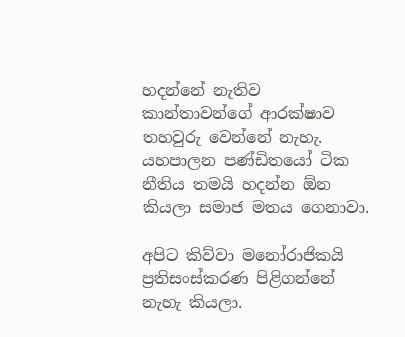හදන්නේ නැතිව කාන්තාවන්ගේ ආරක්ෂාව තහවුරු වෙන්නේ නැහැ. යහපාලන පණ්ඩිතයෝ ටික නීතිය තමයි හදන්න ඕන කියලා සමාජ මතය ගෙනාවා.

අපිට කිව්වා මනෝරාජිකයි ප්‍රතිසංස්කරණ පිළිගන්නේ නැහැ කියලා.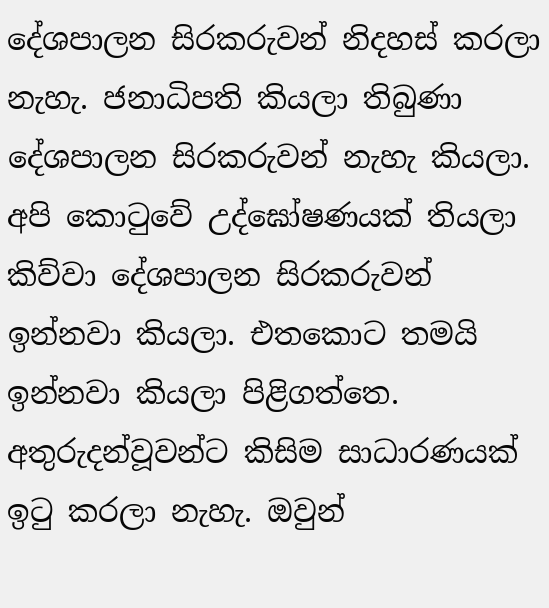දේශපාලන සිරකරුවන් නිදහස් කරලා නැහැ. ජනාධිපති කියලා තිබුණා දේශපාලන සිරකරුවන් නැහැ කියලා. අපි කොටුවේ උද්ඝෝෂණයක් තියලා කිව්වා දේශපාලන සිරකරුවන් ඉන්නවා කියලා. එතකොට තමයි ඉන්නවා කියලා පිළිගත්තෙ. අතුරුදන්වූවන්ට කිසිම සාධාරණයක් ඉටු කරලා නැහැ. ඔවුන්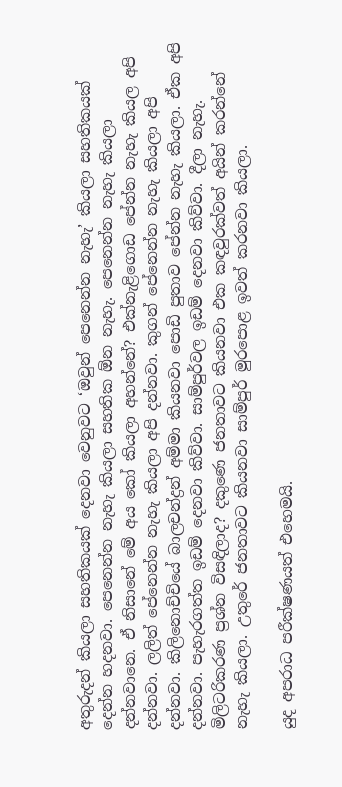අතුරුදන් කියලා සහතිකයක් දෙනවා වෙනුවට ‘ඔවුන් පෙනෙන්න නැහැ’ කියලා සහතිකයක් දෙන්න හදනවා. පෙනෙන්න නැහැ කියලා සහතික ඕන නැහැ. පෙනෙන්න නැහැ කියලා දන්නවානෙ. ඒ නිසානේ මේ අය කෝ කියලා අහන්නේ? එක්නැළිගොඩ පේන්න නැහැ කියල අපි දන්නවා. ලලිත් පේනෙන්න නැහැ කියලා අපි දන්නවා. කුගන් පේනෙන්න නැහැ කියලා අපි දන්නවා. කිලිනොච්චියේ බාලචන්ද්‍රන් අම්මා කියනවා පොඩි පුතාව පේන්න නැහැ කියලා. ඒක අපි දන්නවා. පැහැරගත්ත ඉඩම් දෙනවා කිව්වා. සාම්පුර්වල ඉඩම් දෙනවා කිව්වා. දීලා නැහැ. මිලිටරිකරණ ප්‍රශ්න විසඳිලාද? දකුණෙ ජනතාවට කියනවා එක කඳවුරක්වත් අයින් කරන්නේ නැහැ කියලා. උතුරේ ජනතාවට කියනවා සාම්පුර් මුරපොළ ඉවත් කරනවා කියලා.

යුද අපරාධ පරීක්ෂණයත් එහෙමයි.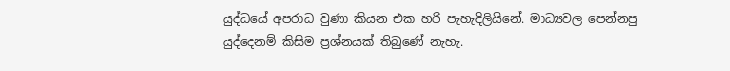යුද්ධයේ අපරාධ වුණා කියන එක හරි පැහැදිලියිනේ. මාධ්‍යවල පෙන්නපු යුද්දෙනම් කිසිම ප්‍රශ්නයක් තිබුණේ නැහැ.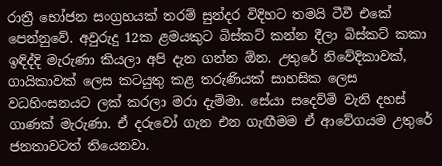රාත්‍රී භෝජන සංග්‍රහයක් තරම් සුන්දර විදිහට තමයි ටීවී එකේ පෙන්නුවේ. අවුරුදු 12ක ළමයකුට බිස්කට් කන්න දීලා බිස්කට් කකා ඉඳිද්දි මැරුණා කියලා අපි දැන ගන්න ඕන. උතුරේ නිවේදිකාවක්, ගායිකාවක් ලෙස කටයුතු කළ තරුණියක් සාහසික ලෙස වධහිංසනයට ලක් කරලා මරා දැම්මා. සේයා සදෙව්මි වැනි දහස් ගාණක් මැරුණා. ඒ දරුවෝ ගැන එන ගැඟීමම ඒ ආවේගයම උතුරේ ජනතාවටත් තියෙනවා.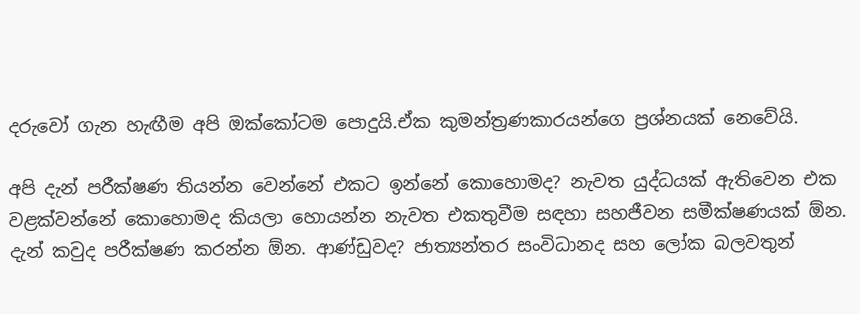දරුවෝ ගැන හැඟීම අපි ඔක්කෝටම පොදුයි.ඒක කුමන්ත්‍රණකාරයන්ගෙ ප්‍රශ්නයක් නෙවේයි.

අපි දැන් පරීක්ෂණ තියන්න වෙන්නේ එකට ඉන්නේ කොහොමද? නැවත යුද්ධයක් ඇතිවෙන එක වළක්වන්නේ කොහොමද කියලා හොයන්න නැවත එකතුවීම සඳහා සහජීවන සමීක්ෂණයක් ඕන. දැන් කවුද පරීක්ෂණ කරන්න ඕන. ආණ්ඩුවද? ජාත්‍යන්තර සංවිධානද සහ ලෝක බලවතුන්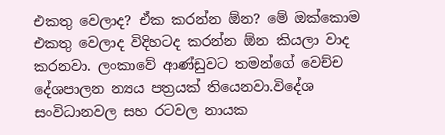එකතු වෙලාද? ඒක කරන්න ඕන? මේ ඔක්කොම එකතු වෙලාද විදිහටද කරන්න ඕන කියලා වාද කරනවා. ලංකාවේ ආණ්ඩුවට තමන්ගේ වෙච්ච දේශපාලන න්‍යය පත්‍රයක් තියෙනවා.විදේශ සංවිධානවල සහ රටවල නායක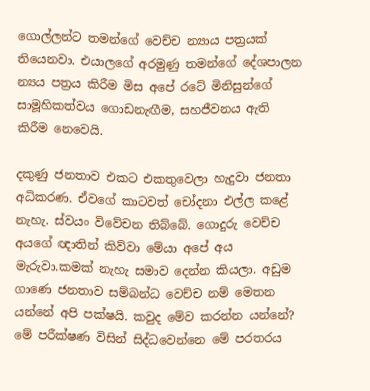ගොල්ලන්ට තමන්ගේ වෙච්ච න්‍යාය පත්‍රයක් තියෙනවා. එයාලගේ අරමුණු තමන්ගේ දේශපාලන න්‍යය පත්‍රය කිරීම මිස අපේ රටේ මිනිසුන්ගේ සාමූහිකත්වය ගොඩනැඟීම, සහජීවනය ඇති කිරීම නෙවෙයි.

දකුණු ජනතාව එකට එකතුවෙලා හැදුවා ජනතා අධිකරණ. ඒවගේ කාටවත් චෝදනා එල්ල කළේ නැහැ. ස්වයං විවේචන තිබ්බේ. ගොදුරු වෙච්ච අයගේ ඥාතින් කිව්වා මේයා අපේ අය මැරුවා.කමක් නැහැ සමාව දෙන්න කියලා. අඩුම ගාණෙ ජනතාව සම්බන්ධ වෙච්ච නම් මෙතන යන්නේ අපි පක්ෂයි. කවුද මේව කරන්න යන්නේ? මේ පරීක්ෂණ විසින් සිද්ධවෙන්නෙ මේ පරතරය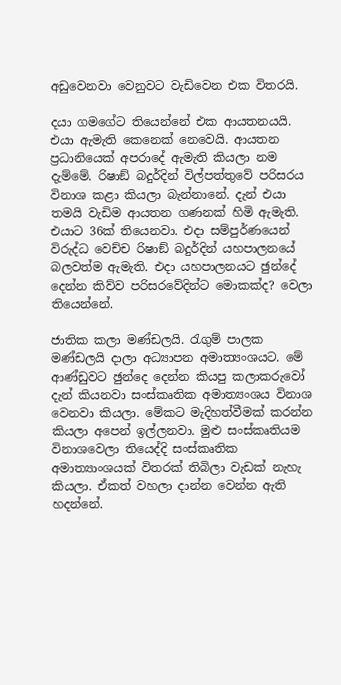අඩුවෙනවා වෙනුවට වැඩිවෙන එක විතරයි.

දයා ගමගේට තියෙන්නේ එක ආයතනයයි. එයා ඇමැති කෙනෙක් නෙවෙයි. ආයතන ප්‍රධානියෙක් අපරාදේ ඇමැති කියලා නම දැම්මේ. රිෂාඞ් බදුර්දින් විල්පත්තුවේ පරිසරය විනාශ කළා කියලා බැන්නානේ. දැන් එයා තමයි වැඩිම ආයතන ගණනක් හිමි ඇමැති. එයාට 36ක් තියෙනවා. එදා සම්පුර්ණයෙන් විරුද්ධ වෙච්ච රිෂාඞ් බදුර්දින් යහපාලනයේ බලවත්ම ඇමැති. එදා යහපාලනයට ඡුන්දේ දෙන්න කිව්ව පරිසරවේදින්ට මොකක්ද? වෙලා තියෙන්නේ.

ජාතික කලා මණ්ඩලයි. රැගුම් පාලක මණ්ඩලයි දාලා අධ්‍යාපන අමාත්‍යංශයට. මේ ආණ්ඩුවට ඡුන්දෙ දෙන්න කියපු කලාකරුවෝ දැන් කියනවා සංස්කෘතික අමාත්‍යංශය විනාශ වෙනවා කියලා. මේකට මැදිහත්වීමක් කරන්න කියලා අපෙන් ඉල්ලනවා. මුළු සංස්කෘතියම විනාශවෙලා තියෙද්දි සංස්කෘතික අමාත්‍යාංශයක් විතරක් තිබිලා වැඩක් නැහැ කියලා. ඒකත් වහලා දාන්න වෙන්න ඇති හදන්නේ.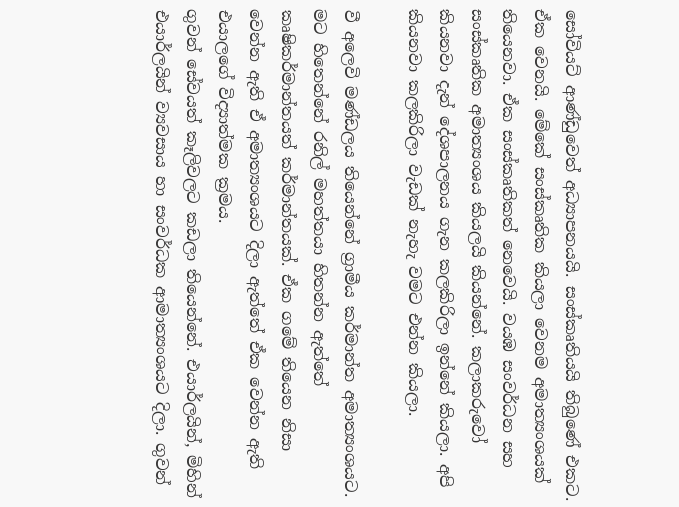සෝවියට් ආණ්ඩුවෙත් අධ්‍යාපනයයි. සංස්කෘතියයි තිබුණේ එකට. ඒක වෙනයි. මේකේ සංස්කෘතික කියලා වෙනම අමාත්‍යංශයක් තියෙනවා. ඒක සංස්කෘතිකත් නෙවෙයි. වයඹ සංවර්ධන සහ සංස්කෘතික අමාත්‍යංශය කියලයි කියන්නේ. කලාකරුවෝ කියනවා දැන් දේශපාලනය ගැන කලකිරිලා ඉන්නේ කියලා. අපි කියනවා කලකිරිලා වැඩක් නැහැ වමට එන්න කියලා.

වී අලෙවි මණ්ඩලය තියෙන්නේ ග්‍රාමීය කර්මාන්ත අමාත්‍යංශයට. මට හිතෙන්නේ රනිල් මහත්තයා හිතන්න ඇත්තේ කෘෂිකර්මාන්තයත් කර්මාන්තයක්. ඒක ගමේ තියෙන නිසා වෙන්න ඇති ඒ අමාත්‍යංශයට දිලා ඇත්තේ ඒක වෙන්න ඇති එයාලගේ විද්‍යාත්මක ක්‍රමය.
ගුවන් සේවයත් කෑලිවලට කඩලා තියෙන්නේ. එයාර්ලයින්, මිහින් එයාර්ලයින් ව්‍යවසාය හා සංවර්ධක ආමාත්‍යංශයට දිලා. ගුවන්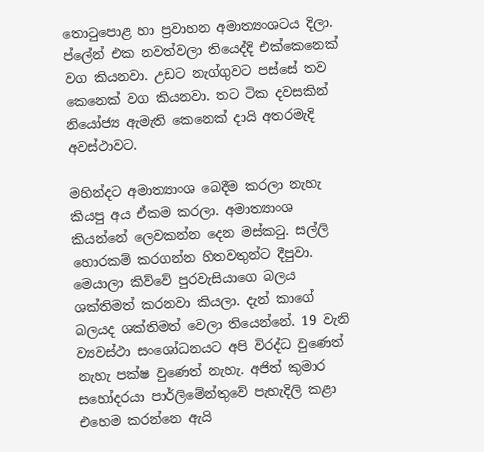තොටුපොළ හා ප්‍රවාහන අමාත්‍යංශටය දිලා. ප්ලේන් එක නවත්වලා තියෙද්දි එක්කෙනෙක් වග කියනවා. උඩට නැග්ගුවට පස්සේ තව කෙනෙක් වග කියනවා. තට ටික දවසකින් නියෝජ්‍ය ඇමැති කෙනෙක් දායි අතරමැදි අවස්ථාවට.

මහින්දට අමාත්‍යාංශ බෙදීම කරලා නැහැ කියපු අය ඒකම කරලා. අමාත්‍යාංශ කියන්නේ ලෙවකන්න දෙන මස්කටු. සල්ලි හොරකම් කරගන්න හිතවතුන්ට දීපුවා. මෙයාලා කිව්වේ පුරවැසියාගෙ බලය ශක්තිමත් කරනවා කියලා. දැන් කාගේ බලයද ශක්තිමත් වෙලා තියෙන්නේ. 19 වැනි ව්‍යවස්ථා සංශෝධනයට අපි විරද්ධ වුණෙත් නැහැ පක්ෂ වුණෙත් නැහැ. අජිත් කුමාර සහෝදරයා පාර්ලිමේන්තුවේ පැහැදිලි කළා එහෙම කරන්නෙ ඇයි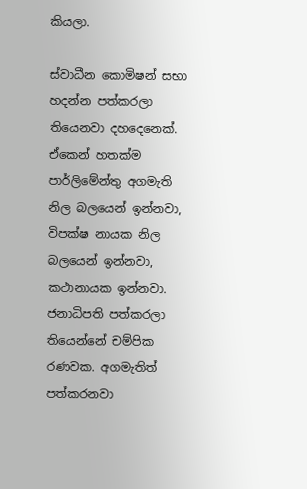කියලා.

ස්වාධීන කොමිෂන් සභා හදන්න පත්කරලා තියෙනවා දහදෙනෙක්. ඒකෙන් හතක්ම පාර්ලිමේන්තු අගමැති නිල බලයෙන් ඉන්නවා, විපක්ෂ නායක නිල බලයෙන් ඉන්නවා, කථානායක ඉන්නවා. ජනාධිපති පත්කරලා තියෙන්නේ චම්පික රණවක. අගමැතිත් පත්කරනවා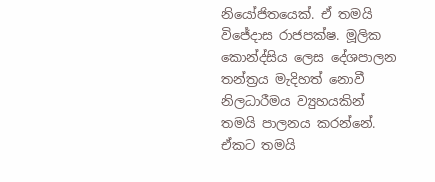නියෝජිතයෙක්. ඒ තමයි විජේදාස රාජපක්ෂ. මූලික කොන්ද්සිය ලෙස දේශපාලන තන්ත්‍රය මැදිහත් නොවී නිලධාරීමය ව්‍යුහයකින් තමයි පාලනය කරන්නේ. ඒකට තමයි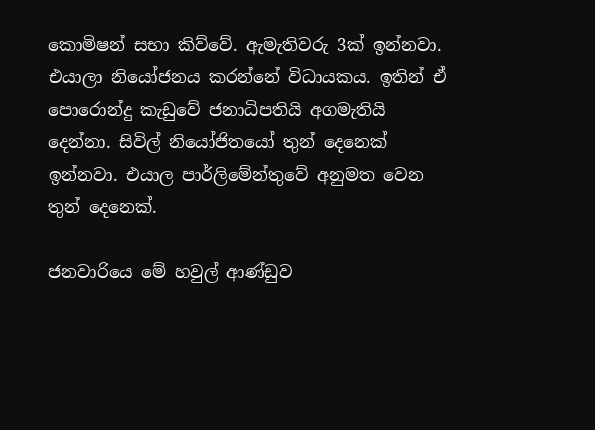කොමිෂන් සභා කිව්වේ. ඇමැතිවරු 3ක් ඉන්නවා. එයාලා නියෝජනය කරන්නේ විධායකය. ඉතින් ඒ පොරොන්දු කැඩුවේ ජනාධිපතියි අගමැතියි දෙන්නා. සිවිල් නියෝජිතයෝ තුන් දෙනෙක් ඉන්නවා. එයාල පාර්ලිමේන්තුවේ අනුමත වෙන තුන් දෙනෙක්.

ජනවාරියෙ මේ හවුල් ආණ්ඩුව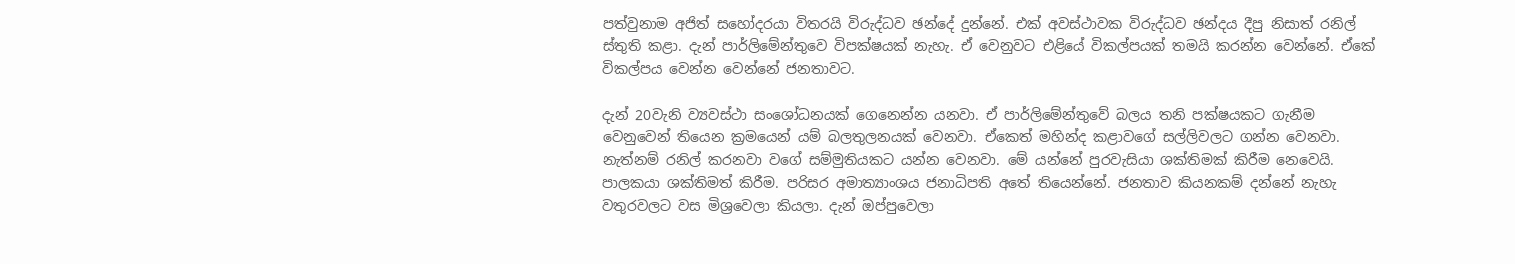පත්වුනාම අජිත් සහෝදරයා විතරයි විරුද්ධව ඡන්දේ දුන්නේ. එක් අවස්ථාවක විරුද්ධව ඡන්දය දීපු නිසාත් රනිල් ස්තුති කළා. දැන් පාර්ලිමේන්තුවෙ විපක්ෂයක් නැහැ. ඒ වෙනුවට එළියේ විකල්පයක් තමයි කරන්න වෙන්නේ. ඒකේ විකල්පය වෙන්න වෙන්නේ ජනතාවට.

දැන් 20වැනි ව්‍යවස්ථා සංශෝධනයක් ගෙනෙන්න යනවා. ඒ පාර්ලිමේන්තුවේ බලය තනි පක්ෂයකට ගැනීම වෙනුවෙන් තියෙන ක්‍රමයෙන් යම් බලතුලනයක් වෙනවා. ඒකෙත් මහින්ද කළාවගේ සල්ලිවලට ගන්න වෙනවා. නැත්නම් රනිල් කරනවා වගේ සම්මුතියකට යන්න වෙනවා. මේ යන්නේ පුරවැසියා ශක්තිමක් කිරීම නෙවෙයි. පාලකයා ශක්තිමත් කිරීම. පරිසර අමාත්‍යාංශය ජනාධිපති අතේ තියෙන්නේ. ජනතාව කියනකම් දන්නේ නැහැ වතුරවලට වස මිශ්‍රවෙලා කියලා. දැන් ඔප්පුවෙලා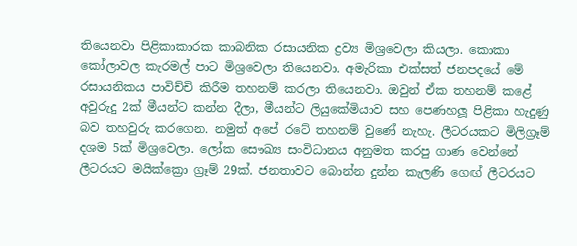තියෙනවා පිළිකාකාරක කාබනික රසායනික ද්‍රව්‍ය මිශ්‍රවෙලා කියලා. කොකා කෝලාවල කැරමල් පාට මිශ්‍රවෙලා තියෙනවා. අමැරිකා එක්සත් ජනපදයේ මේ රසායනිකය පාවිච්චි කිරීම තහනම් කරලා තියෙනවා. ඔවුන් ඒක තහනම් කළේ අවුරුදු 2ක් මීයන්ට කන්න දීලා, මීයන්ට ලියුකේමියාව සහ පෙණහලූ පිළිකා හැදුණු බව තහවුරු කරගෙන. නමුත් අපේ රටේ තහනම් වුණේ නැහැ. ලීටරයකට මිලිග්‍රෑම් දශම 5ක් මිශ්‍රවෙලා. ලෝක සෞඛ්‍ය සංවිධානය අනුමත කරපු ගාණ වෙන්නේ ලීටරයට මයික්ක්‍රො ග්‍රෑම් 29ක්. ජනතාවට බොන්න දුන්න කැලණි ගෙඟ් ලීටරයට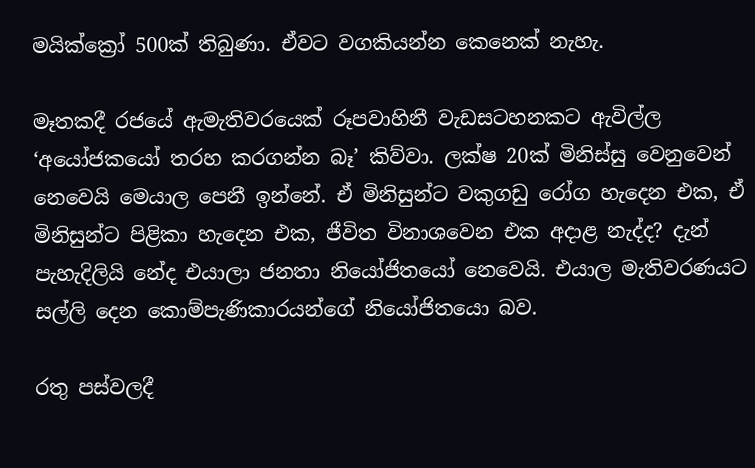මයික්ක්‍රෝ 500ක් තිබුණා. ඒවට වගකියන්න කෙනෙක් නැහැ.

මෑතකදී රජයේ ඇමැතිවරයෙක් රූපවාහිනී වැඩසටහනකට ඇවිල්ල ‘අයෝජකයෝ තරහ කරගන්න බෑ’ කිව්වා. ලක්ෂ 20ක් මිනිස්සු වෙනුවෙන් නෙවෙයි මෙයාල පෙනී ඉන්නේ. ඒ මිනිසුන්ට වකුගඩු රෝග හැදෙන එක, ඒ මිනිසුන්ට පිළිකා හැදෙන එක, ජීවිත විනාශවෙන එක අදාළ නැද්ද? දැන් පැහැදිලියි නේද එයාලා ජනතා නියෝජිතයෝ නෙවෙයි. එයාල මැතිවරණයට සල්ලි දෙන කොම්පැණිකාරයන්ගේ නියෝජිතයො බව.

රතු පස්වලදී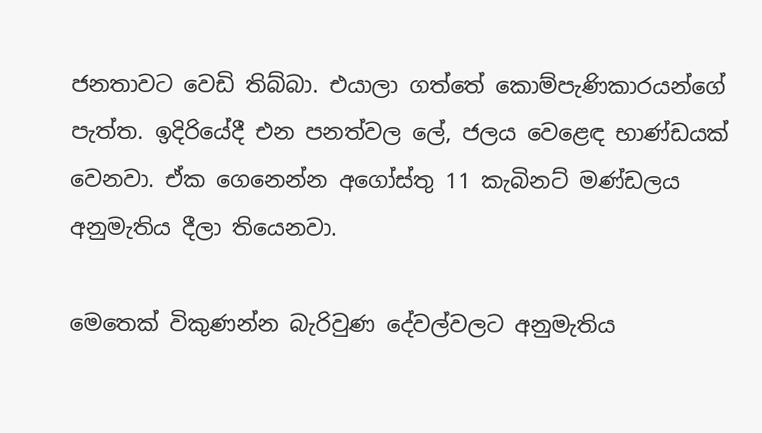ජනතාවට වෙඩි තිබ්බා. එයාලා ගත්තේ කොම්පැණිකාරයන්ගේ පැත්ත. ඉදිරියේදී එන පනත්වල ලේ, ජලය වෙළෙඳ භාණ්ඩයක් වෙනවා. ඒක ගෙනෙන්න අගෝස්තු 11 කැබිනට් මණ්ඩලය අනුමැතිය දීලා තියෙනවා.

මෙතෙක් විකුණන්න බැරිවුණ දේවල්වලට අනුමැතිය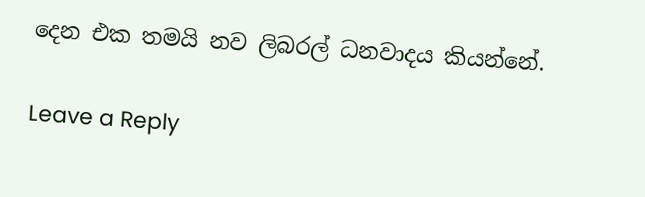දෙන එක තමයි නව ලිබරල් ධනවාදය කියන්නේ.

Leave a Reply